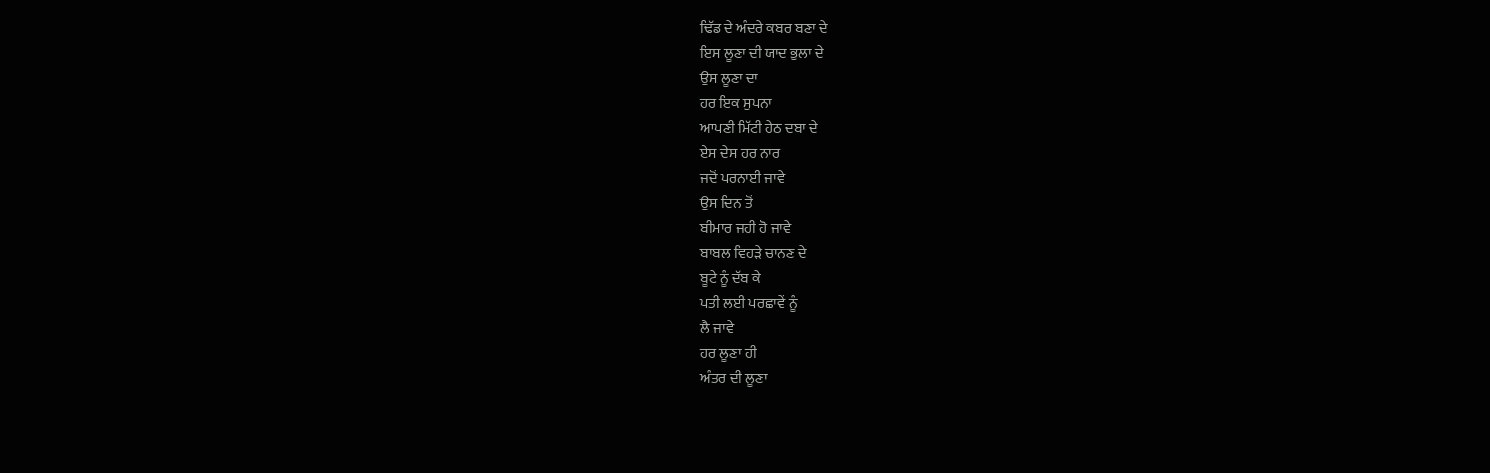ਢਿੱਡ ਦੇ ਅੰਦਰੇ ਕਬਰ ਬਣਾ ਦੇ
ਇਸ ਲੂਣਾ ਦੀ ਯਾਦ ਭੁਲਾ ਦੇ
ਉਸ ਲੂਣਾ ਦਾ
ਹਰ ਇਕ ਸੁਪਨਾ
ਆਪਣੀ ਮਿੱਟੀ ਹੇਠ ਦਬਾ ਦੇ
ਏਸ ਦੇਸ ਹਰ ਨਾਰ
ਜਦੋਂ ਪਰਨਾਈ ਜਾਵੇ
ਉਸ ਦਿਨ ਤੋਂ
ਬੀਮਾਰ ਜਹੀ ਹੋ ਜਾਵੇ
ਬਾਬਲ ਵਿਹੜੇ ਚਾਨਣ ਦੇ
ਬੂਟੇ ਨੂੰ ਦੱਬ ਕੇ
ਪਤੀ ਲਈ ਪਰਛਾਵੇਂ ਨੂੰ
ਲੈ ਜਾਵੇ
ਹਰ ਲੂਣਾ ਹੀ
ਅੰਤਰ ਦੀ ਲੂਣਾ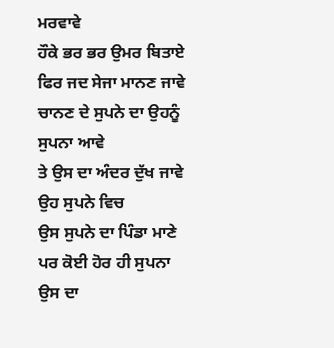ਮਰਵਾਵੇ
ਹੌਕੇ ਭਰ ਭਰ ਉਮਰ ਬਿਤਾਏ
ਫਿਰ ਜਦ ਸੇਜਾ ਮਾਨਣ ਜਾਵੇ
ਚਾਨਣ ਦੇ ਸੁਪਨੇ ਦਾ ਉਹਨੂੰ
ਸੁਪਨਾ ਆਵੇ
ਤੇ ਉਸ ਦਾ ਅੰਦਰ ਦੁੱਖ ਜਾਵੇ
ਉਹ ਸੁਪਨੇ ਵਿਚ
ਉਸ ਸੁਪਨੇ ਦਾ ਪਿੰਡਾ ਮਾਣੇ
ਪਰ ਕੋਈ ਹੋਰ ਹੀ ਸੁਪਨਾ
ਉਸ ਦਾ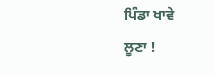ਪਿੰਡਾ ਖਾਵੇ
ਲੂਣਾ !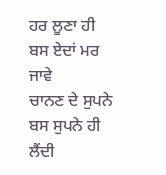ਹਰ ਲੂਣਾ ਹੀ
ਬਸ ਏਦਾਂ ਮਰ ਜਾਵੇ
ਚਾਨਣ ਦੇ ਸੁਪਨੇ
ਬਸ ਸੁਪਨੇ ਹੀ ਲੈਂਦੀ